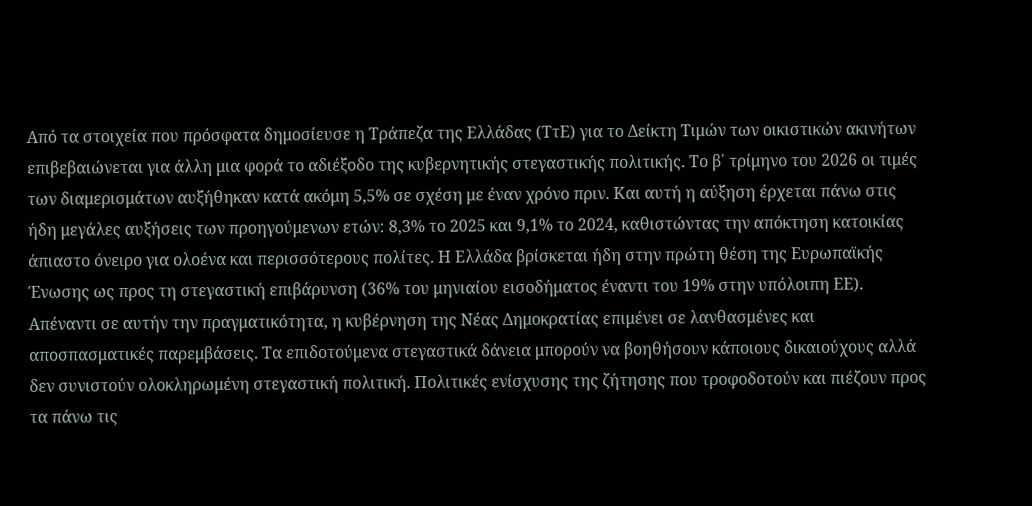Από τα στοιχεία που πρόσφατα δημοσίευσε η Τράπεζα της Ελλάδας (ΤτΕ) για το Δείκτη Τιμών των οικιστικών ακινήτων επιβεβαιώνεται για άλλη μια φορά το αδιέξοδο της κυβερνητικής στεγαστικής πολιτικής. Το β΄ τρίμηνο του 2026 οι τιμές των διαμερισμάτων αυξήθηκαν κατά ακόμη 5,5% σε σχέση με έναν χρόνο πριν. Και αυτή η αύξηση έρχεται πάνω στις ήδη μεγάλες αυξήσεις των προηγούμενων ετών: 8,3% το 2025 και 9,1% το 2024, καθιστώντας την απόκτηση κατοικίας άπιαστο όνειρο για ολοένα και περισσότερους πολίτες. Η Ελλάδα βρίσκεται ήδη στην πρώτη θέση της Ευρωπαϊκής Ένωσης ως προς τη στεγαστική επιβάρυνση (36% του μηνιαίου εισοδήματος έναντι του 19% στην υπόλοιπη ΕΕ).
Απέναντι σε αυτήν την πραγματικότητα, η κυβέρνηση της Νέας Δημοκρατίας επιμένει σε λανθασμένες και αποσπασματικές παρεμβάσεις. Τα επιδοτούμενα στεγαστικά δάνεια μπορούν να βοηθήσουν κάποιους δικαιούχους αλλά δεν συνιστούν ολοκληρωμένη στεγαστική πολιτική. Πολιτικές ενίσχυσης της ζήτησης που τροφοδοτούν και πιέζουν προς τα πάνω τις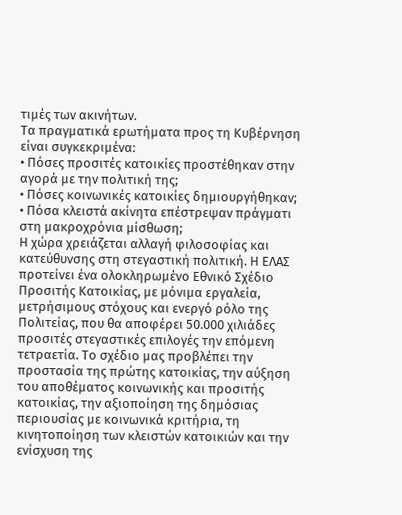τιμές των ακινήτων.
Τα πραγματικά ερωτήματα προς τη Κυβέρνηση είναι συγκεκριμένα:
• Πόσες προσιτές κατοικίες προστέθηκαν στην αγορά με την πολιτική της;
• Πόσες κοινωνικές κατοικίες δημιουργήθηκαν;
• Πόσα κλειστά ακίνητα επέστρεψαν πράγματι στη μακροχρόνια μίσθωση;
Η χώρα χρειάζεται αλλαγή φιλοσοφίας και κατεύθυνσης στη στεγαστική πολιτική. Η ΕΛΑΣ προτείνει ένα ολοκληρωμένο Εθνικό Σχέδιο Προσιτής Κατοικίας, με μόνιμα εργαλεία, μετρήσιμους στόχους και ενεργό ρόλο της Πολιτείας, που θα αποφέρει 50.000 χιλιάδες προσιτές στεγαστικές επιλογές την επόμενη τετραετία. Το σχέδιο μας προβλέπει την προστασία της πρώτης κατοικίας, την αύξηση του αποθέματος κοινωνικής και προσιτής κατοικίας, την αξιοποίηση της δημόσιας περιουσίας με κοινωνικά κριτήρια, τη κινητοποίηση των κλειστών κατοικιών και την ενίσχυση της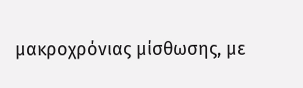μακροχρόνιας μίσθωσης, με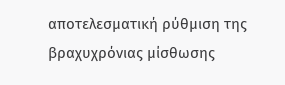αποτελεσματική ρύθμιση της βραχυχρόνιας μίσθωσης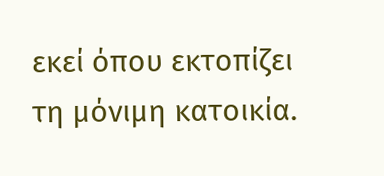εκεί όπου εκτοπίζει τη μόνιμη κατοικία.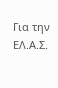Για την ΕΛ.Α.Σ.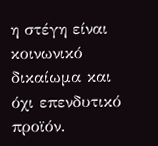η στέγη είναι κοινωνικό δικαίωμα και όχι επενδυτικό προϊόν.